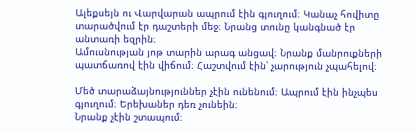Ալեքսեյն ու Վարվարան ապրում էին գյուղում։ Կանաչ հովիտը տարածվում էր դաշտերի մեջ։ Նրանց տունը կանգնած էր անտառի եզրին։
Ամուսնության յոթ տարին արագ անցավ։ Նրանք մանրուքների պատճառով էին վիճում։ Հաշտվում էին՝ չարություն չպահելով։

Մեծ տարաձայնություններ չէին ունենում։ Ապրում էին ինչպես գյուղում։ Երեխաներ դեռ չունեին։
Նրանք չէին շտապում։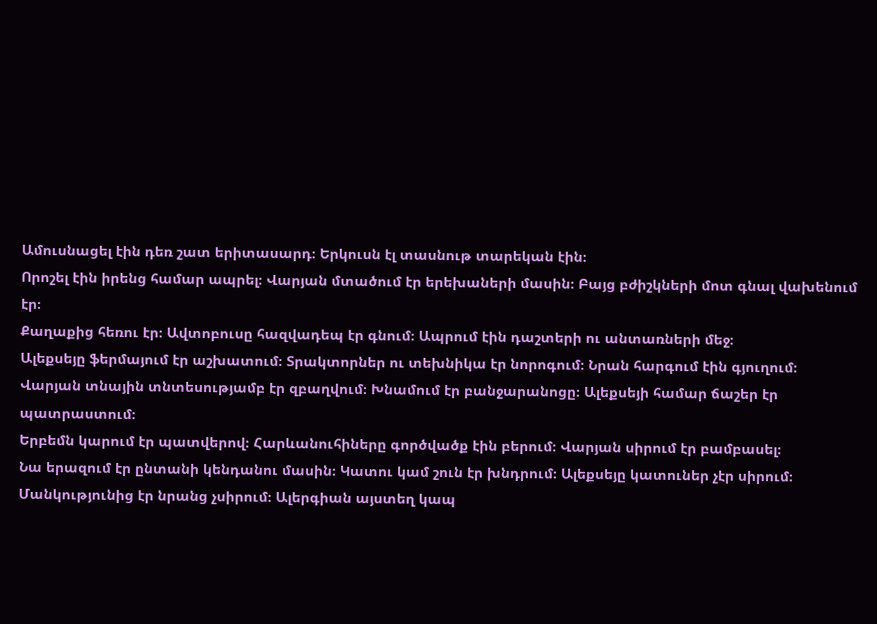Ամուսնացել էին դեռ շատ երիտասարդ։ Երկուսն էլ տասնութ տարեկան էին։
Որոշել էին իրենց համար ապրել։ Վարյան մտածում էր երեխաների մասին։ Բայց բժիշկների մոտ գնալ վախենում էր։
Քաղաքից հեռու էր։ Ավտոբուսը հազվադեպ էր գնում։ Ապրում էին դաշտերի ու անտառների մեջ։
Ալեքսեյը ֆերմայում էր աշխատում։ Տրակտորներ ու տեխնիկա էր նորոգում։ Նրան հարգում էին գյուղում։
Վարյան տնային տնտեսությամբ էր զբաղվում։ Խնամում էր բանջարանոցը։ Ալեքսեյի համար ճաշեր էր պատրաստում։
Երբեմն կարում էր պատվերով։ Հարևանուհիները գործվածք էին բերում։ Վարյան սիրում էր բամբասել։
Նա երազում էր ընտանի կենդանու մասին։ Կատու կամ շուն էր խնդրում։ Ալեքսեյը կատուներ չէր սիրում։
Մանկությունից էր նրանց չսիրում։ Ալերգիան այստեղ կապ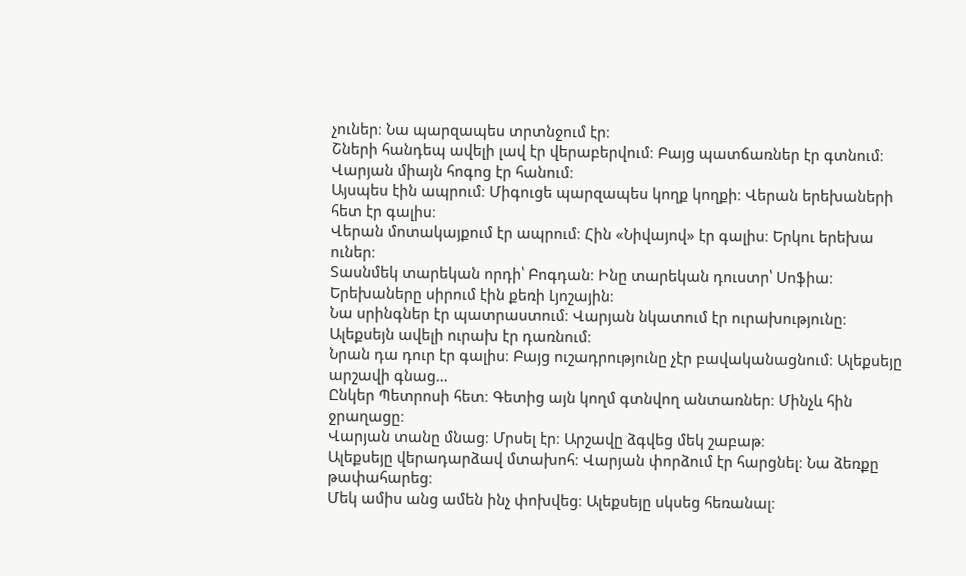չուներ։ Նա պարզապես տրտնջում էր։
Շների հանդեպ ավելի լավ էր վերաբերվում։ Բայց պատճառներ էր գտնում։ Վարյան միայն հոգոց էր հանում։
Այսպես էին ապրում։ Միգուցե պարզապես կողք կողքի։ Վերան երեխաների հետ էր գալիս։
Վերան մոտակայքում էր ապրում։ Հին «Նիվայով» էր գալիս։ Երկու երեխա ուներ։
Տասնմեկ տարեկան որդի՝ Բոգդան։ Ինը տարեկան դուստր՝ Սոֆիա։ Երեխաները սիրում էին քեռի Լյոշային։
Նա սրինգներ էր պատրաստում։ Վարյան նկատում էր ուրախությունը։ Ալեքսեյն ավելի ուրախ էր դառնում։
Նրան դա դուր էր գալիս։ Բայց ուշադրությունը չէր բավականացնում։ Ալեքսեյը արշավի գնաց…
Ընկեր Պետրոսի հետ։ Գետից այն կողմ գտնվող անտառներ։ Մինչև հին ջրաղացը։
Վարյան տանը մնաց։ Մրսել էր։ Արշավը ձգվեց մեկ շաբաթ։
Ալեքսեյը վերադարձավ մտախոհ։ Վարյան փորձում էր հարցնել։ Նա ձեռքը թափահարեց։
Մեկ ամիս անց ամեն ինչ փոխվեց։ Ալեքսեյը սկսեց հեռանալ։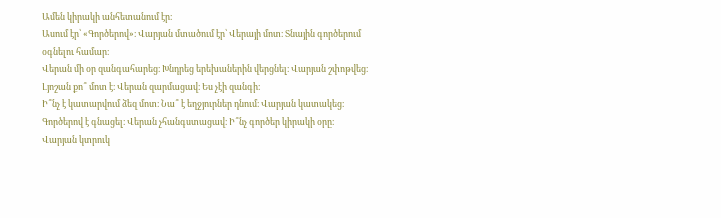Ամեն կիրակի անհետանում էր։
Ասում էր՝ «Գործերով»։ Վարյան մտածում էր՝ Վերայի մոտ։ Տնային գործերում օգնելու համար։
Վերան մի օր զանգահարեց։ Խնդրեց երեխաներին վերցնել։ Վարյան շփոթվեց։
Լյոշան քո՞ մոտ է։ Վերան զարմացավ։ Ես չէի զանգի։
Ի՞նչ է կատարվում ձեզ մոտ։ Նա՞ է եղջյուրներ դնում։ Վարյան կատակեց։
Գործերով է գնացել։ Վերան չհանգստացավ։ Ի՞նչ գործեր կիրակի օրը։
Վարյան կտրուկ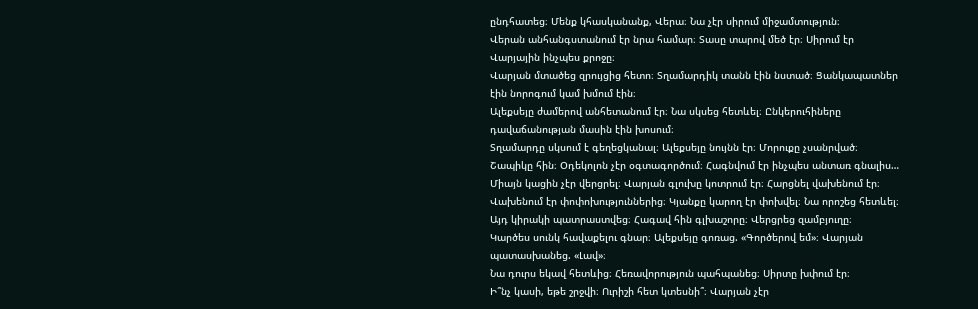ընդհատեց։ Մենք կհասկանանք, Վերա։ Նա չէր սիրում միջամտություն։
Վերան անհանգստանում էր նրա համար։ Տասը տարով մեծ էր։ Սիրում էր Վարյային ինչպես քրոջը։
Վարյան մտածեց զրույցից հետո։ Տղամարդիկ տանն էին նստած։ Ցանկապատներ էին նորոգում կամ խմում էին։
Ալեքսեյը ժամերով անհետանում էր։ Նա սկսեց հետևել։ Ընկերուհիները դավաճանության մասին էին խոսում։
Տղամարդը սկսում է գեղեցկանալ։ Ալեքսեյը նույնն էր։ Մորուքը չսանրված։
Շապիկը հին։ Օդեկոլոն չէր օգտագործում։ Հագնվում էր ինչպես անտառ գնալիս…
Միայն կացին չէր վերցրել։ Վարյան գլուխը կոտրում էր։ Հարցնել վախենում էր։
Վախենում էր փոփոխություններից։ Կյանքը կարող էր փոխվել։ Նա որոշեց հետևել։
Այդ կիրակի պատրաստվեց։ Հագավ հին գլխաշորը։ Վերցրեց զամբյուղը։
Կարծես սունկ հավաքելու գնար։ Ալեքսեյը գոռաց. «Գործերով եմ»։ Վարյան պատասխանեց. «Լավ»։
Նա դուրս եկավ հետևից։ Հեռավորություն պահպանեց։ Սիրտը խփում էր։
Ի՞նչ կասի, եթե շրջվի։ Ուրիշի հետ կտեսնի՞։ Վարյան չէր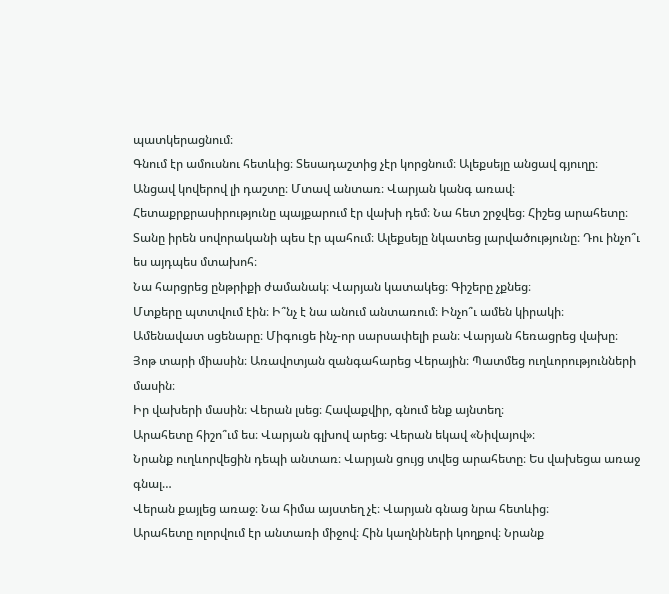պատկերացնում։
Գնում էր ամուսնու հետևից։ Տեսադաշտից չէր կորցնում։ Ալեքսեյը անցավ գյուղը։
Անցավ կովերով լի դաշտը։ Մտավ անտառ։ Վարյան կանգ առավ։
Հետաքրքրասիրությունը պայքարում էր վախի դեմ։ Նա հետ շրջվեց։ Հիշեց արահետը։
Տանը իրեն սովորականի պես էր պահում։ Ալեքսեյը նկատեց լարվածությունը։ Դու ինչո՞ւ ես այդպես մտախոհ։
Նա հարցրեց ընթրիքի ժամանակ։ Վարյան կատակեց։ Գիշերը չքնեց։
Մտքերը պտտվում էին։ Ի՞նչ է նա անում անտառում։ Ինչո՞ւ ամեն կիրակի։
Ամենավատ սցենարը։ Միգուցե ինչ-որ սարսափելի բան։ Վարյան հեռացրեց վախը։
Յոթ տարի միասին։ Առավոտյան զանգահարեց Վերային։ Պատմեց ուղևորությունների մասին։
Իր վախերի մասին։ Վերան լսեց։ Հավաքվիր, գնում ենք այնտեղ։
Արահետը հիշո՞ւմ ես։ Վարյան գլխով արեց։ Վերան եկավ «Նիվայով»։
Նրանք ուղևորվեցին դեպի անտառ։ Վարյան ցույց տվեց արահետը։ Ես վախեցա առաջ գնալ…
Վերան քայլեց առաջ։ Նա հիմա այստեղ չէ։ Վարյան գնաց նրա հետևից։
Արահետը ոլորվում էր անտառի միջով։ Հին կաղնիների կողքով։ Նրանք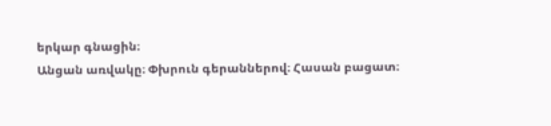երկար գնացին։
Անցան առվակը։ Փխրուն գերաններով։ Հասան բացատ։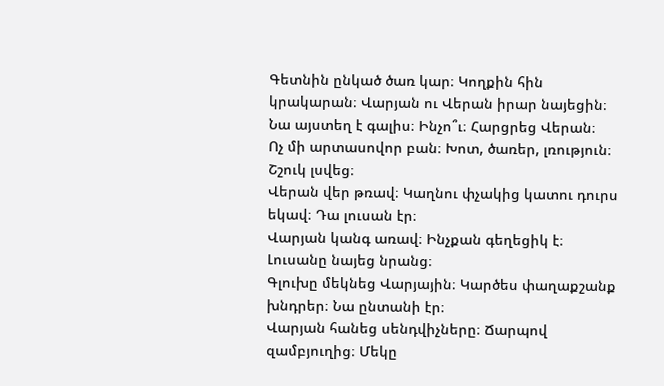Գետնին ընկած ծառ կար։ Կողքին հին կրակարան։ Վարյան ու Վերան իրար նայեցին։
Նա այստեղ է գալիս։ Ինչո՞ւ։ Հարցրեց Վերան։
Ոչ մի արտասովոր բան։ Խոտ, ծառեր, լռություն։ Շշուկ լսվեց։
Վերան վեր թռավ։ Կաղնու փչակից կատու դուրս եկավ։ Դա լուսան էր։
Վարյան կանգ առավ։ Ինչքան գեղեցիկ է։ Լուսանը նայեց նրանց։
Գլուխը մեկնեց Վարյային։ Կարծես փաղաքշանք խնդրեր։ Նա ընտանի էր։
Վարյան հանեց սենդվիչները։ Ճարպով զամբյուղից։ Մեկը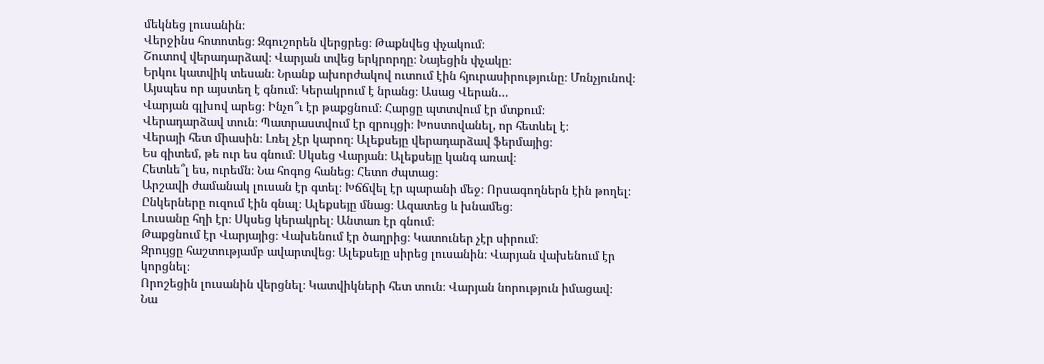մեկնեց լուսանին։
Վերջինս հոտոտեց։ Զգուշորեն վերցրեց։ Թաքնվեց փչակում։
Շուտով վերադարձավ։ Վարյան տվեց երկրորդը։ Նայեցին փչակը։
Երկու կատվիկ տեսան։ Նրանք ախորժակով ուտում էին հյուրասիրությունը։ Մռնչյունով։
Այսպես որ այստեղ է գնում։ Կերակրում է նրանց։ Ասաց Վերան…
Վարյան գլխով արեց։ Ինչո՞ւ էր թաքցնում։ Հարցը պտտվում էր մտքում։
Վերադարձավ տուն։ Պատրաստվում էր զրույցի։ Խոստովանել, որ հետևել է։
Վերայի հետ միասին։ Լռել չէր կարող։ Ալեքսեյը վերադարձավ ֆերմայից։
Ես գիտեմ, թե ուր ես գնում։ Սկսեց Վարյան։ Ալեքսեյը կանգ առավ։
Հետևե՞լ ես, ուրեմն։ Նա հոգոց հանեց։ Հետո ժպտաց։
Արշավի ժամանակ լուսան էր գտել։ Խճճվել էր պարանի մեջ։ Որսագողներն էին թողել։
Ընկերները ուզում էին գնալ։ Ալեքսեյը մնաց։ Ազատեց և խնամեց։
Լուսանը հղի էր։ Սկսեց կերակրել։ Անտառ էր գնում։
Թաքցնում էր Վարյայից։ Վախենում էր ծաղրից։ Կատուներ չէր սիրում։
Զրույցը հաշտությամբ ավարտվեց։ Ալեքսեյը սիրեց լուսանին։ Վարյան վախենում էր կորցնել։
Որոշեցին լուսանին վերցնել։ Կատվիկների հետ տուն։ Վարյան նորություն իմացավ։
Նա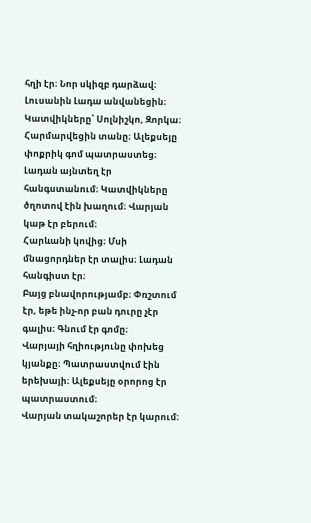հղի էր։ Նոր սկիզբ դարձավ։ Լուսանին Լադա անվանեցին։
Կատվիկները՝ Սոլնիշկո, Զորկա։ Հարմարվեցին տանը։ Ալեքսեյը փոքրիկ գոմ պատրաստեց։
Լադան այնտեղ էր հանգստանում։ Կատվիկները ծղոտով էին խաղում։ Վարյան կաթ էր բերում։
Հարևանի կովից։ Մսի մնացորդներ էր տալիս։ Լադան հանգիստ էր։
Բայց բնավորությամբ։ Փռշտում էր, եթե ինչ-որ բան դուրը չէր գալիս։ Գնում էր գոմը։
Վարյայի հղիությունը փոխեց կյանքը։ Պատրաստվում էին երեխայի։ Ալեքսեյը օրորոց էր պատրաստում։
Վարյան տակաշորեր էր կարում։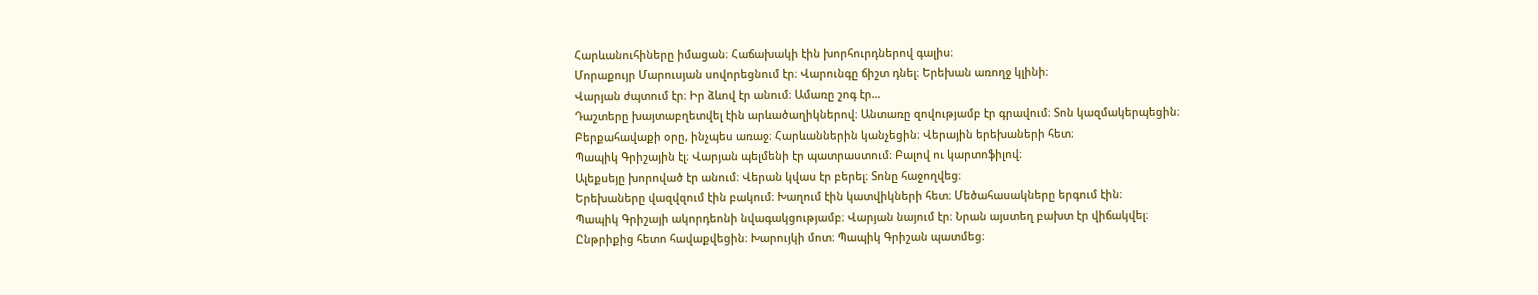Հարևանուհիները իմացան։ Հաճախակի էին խորհուրդներով գալիս։
Մորաքույր Մարուսյան սովորեցնում էր։ Վարունգը ճիշտ դնել։ Երեխան առողջ կլինի։
Վարյան ժպտում էր։ Իր ձևով էր անում։ Ամառը շոգ էր…
Դաշտերը խայտաբղետվել էին արևածաղիկներով։ Անտառը զովությամբ էր գրավում։ Տոն կազմակերպեցին։
Բերքահավաքի օրը, ինչպես առաջ։ Հարևաններին կանչեցին։ Վերային երեխաների հետ։
Պապիկ Գրիշային էլ։ Վարյան պելմենի էր պատրաստում։ Բալով ու կարտոֆիլով։
Ալեքսեյը խորոված էր անում։ Վերան կվաս էր բերել։ Տոնը հաջողվեց։
Երեխաները վազվզում էին բակում։ Խաղում էին կատվիկների հետ։ Մեծահասակները երգում էին։
Պապիկ Գրիշայի ակորդեոնի նվագակցությամբ։ Վարյան նայում էր։ Նրան այստեղ բախտ էր վիճակվել։
Ընթրիքից հետո հավաքվեցին։ Խարույկի մոտ։ Պապիկ Գրիշան պատմեց։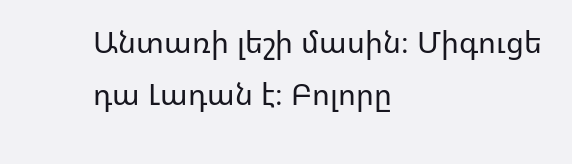Անտառի լեշի մասին։ Միգուցե դա Լադան է։ Բոլորը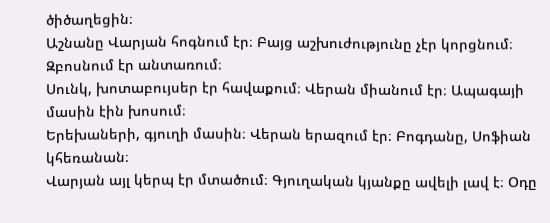ծիծաղեցին։
Աշնանը Վարյան հոգնում էր։ Բայց աշխուժությունը չէր կորցնում։ Զբոսնում էր անտառում։
Սունկ, խոտաբույսեր էր հավաքում։ Վերան միանում էր։ Ապագայի մասին էին խոսում։
Երեխաների, գյուղի մասին։ Վերան երազում էր։ Բոգդանը, Սոֆիան կհեռանան։
Վարյան այլ կերպ էր մտածում։ Գյուղական կյանքը ավելի լավ է։ Օդը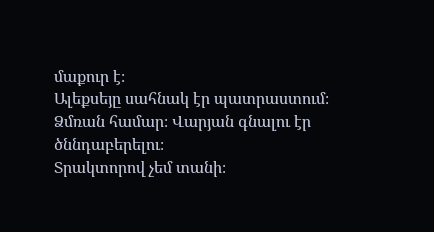մաքուր է։
Ալեքսեյը սահնակ էր պատրաստում։ Ձմռան համար։ Վարյան գնալու էր ծննդաբերելու։
Տրակտորով չեմ տանի։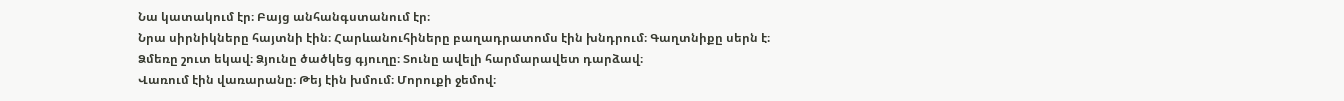Նա կատակում էր։ Բայց անհանգստանում էր։
Նրա սիրնիկները հայտնի էին։ Հարևանուհիները բաղադրատոմս էին խնդրում։ Գաղտնիքը սերն է։
Ձմեռը շուտ եկավ։ Ձյունը ծածկեց գյուղը։ Տունը ավելի հարմարավետ դարձավ։
Վառում էին վառարանը։ Թեյ էին խմում։ Մորուքի ջեմով։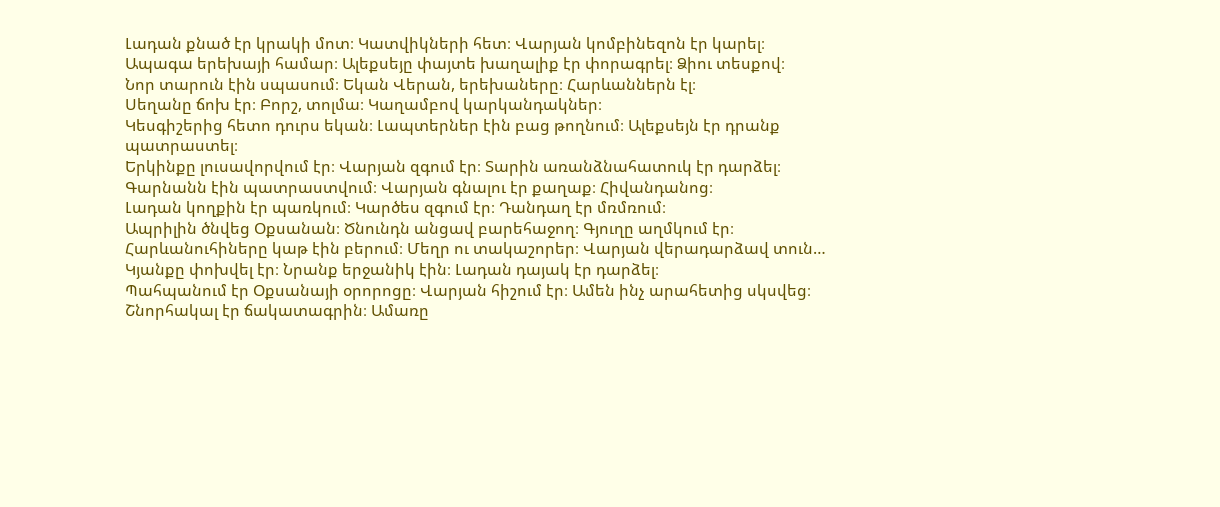Լադան քնած էր կրակի մոտ։ Կատվիկների հետ։ Վարյան կոմբինեզոն էր կարել։
Ապագա երեխայի համար։ Ալեքսեյը փայտե խաղալիք էր փորագրել։ Ձիու տեսքով։
Նոր տարուն էին սպասում։ Եկան Վերան, երեխաները։ Հարևաններն էլ։
Սեղանը ճոխ էր։ Բորշ, տոլմա։ Կաղամբով կարկանդակներ։
Կեսգիշերից հետո դուրս եկան։ Լապտերներ էին բաց թողնում։ Ալեքսեյն էր դրանք պատրաստել։
Երկինքը լուսավորվում էր։ Վարյան զգում էր։ Տարին առանձնահատուկ էր դարձել։
Գարնանն էին պատրաստվում։ Վարյան գնալու էր քաղաք։ Հիվանդանոց։
Լադան կողքին էր պառկում։ Կարծես զգում էր։ Դանդաղ էր մռմռում։
Ապրիլին ծնվեց Օքսանան։ Ծնունդն անցավ բարեհաջող։ Գյուղը աղմկում էր։
Հարևանուհիները կաթ էին բերում։ Մեղր ու տակաշորեր։ Վարյան վերադարձավ տուն…
Կյանքը փոխվել էր։ Նրանք երջանիկ էին։ Լադան դայակ էր դարձել։
Պահպանում էր Օքսանայի օրորոցը։ Վարյան հիշում էր։ Ամեն ինչ արահետից սկսվեց։
Շնորհակալ էր ճակատագրին։ Ամառը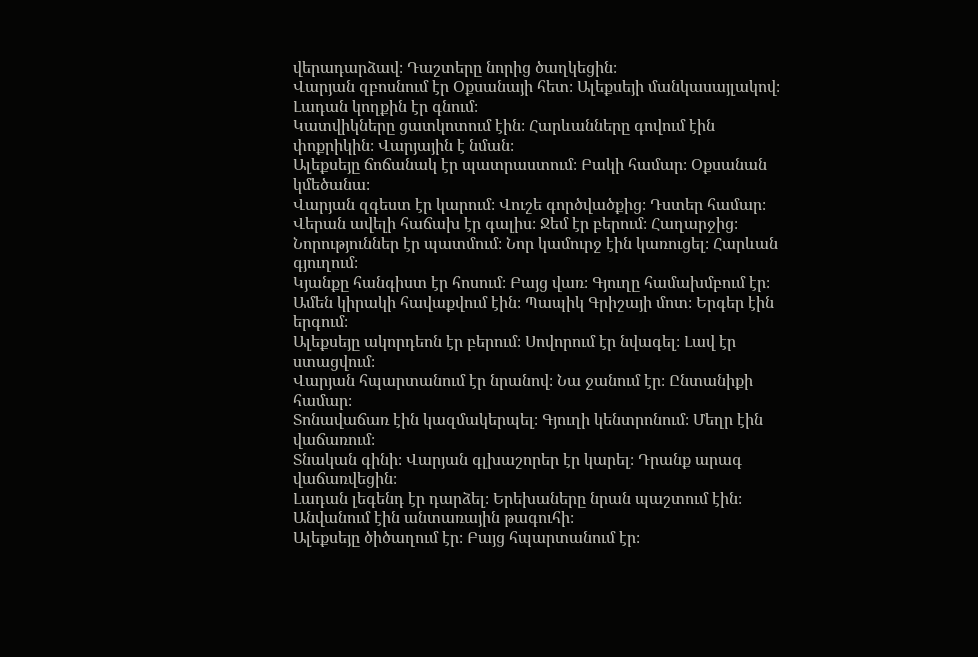վերադարձավ։ Դաշտերը նորից ծաղկեցին։
Վարյան զբոսնում էր Օքսանայի հետ։ Ալեքսեյի մանկասայլակով։ Լադան կողքին էր գնում։
Կատվիկները ցատկոտում էին։ Հարևանները գովում էին փոքրիկին։ Վարյային է նման։
Ալեքսեյը ճոճանակ էր պատրաստում։ Բակի համար։ Օքսանան կմեծանա։
Վարյան զգեստ էր կարում։ Վուշե գործվածքից։ Դստեր համար։
Վերան ավելի հաճախ էր գալիս։ Ջեմ էր բերում։ Հաղարջից։
Նորություններ էր պատմում։ Նոր կամուրջ էին կառուցել։ Հարևան գյուղում։
Կյանքը հանգիստ էր հոսում։ Բայց վառ։ Գյուղը համախմբում էր։
Ամեն կիրակի հավաքվում էին։ Պապիկ Գրիշայի մոտ։ Երգեր էին երգում։
Ալեքսեյը ակորդեոն էր բերում։ Սովորում էր նվագել։ Լավ էր ստացվում։
Վարյան հպարտանում էր նրանով։ Նա ջանում էր։ Ընտանիքի համար։
Տոնավաճառ էին կազմակերպել։ Գյուղի կենտրոնում։ Մեղր էին վաճառում։
Տնական գինի։ Վարյան գլխաշորեր էր կարել։ Դրանք արագ վաճառվեցին։
Լադան լեգենդ էր դարձել։ Երեխաները նրան պաշտում էին։ Անվանում էին անտառային թագուհի։
Ալեքսեյը ծիծաղում էր։ Բայց հպարտանում էր։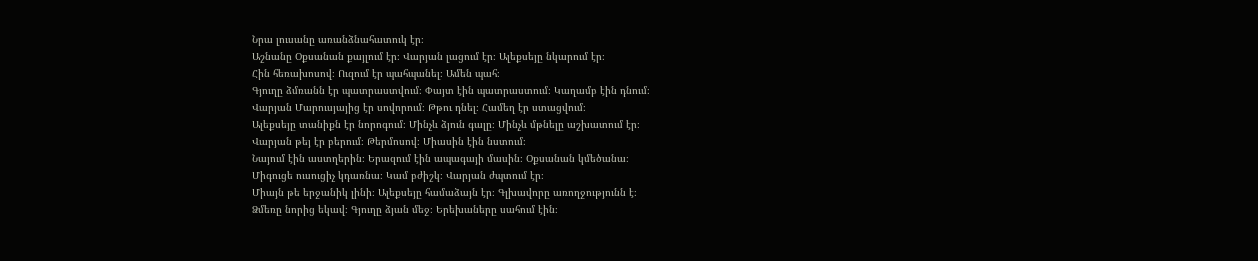Նրա լուսանը առանձնահատուկ էր։
Աշնանը Օքսանան քայլում էր։ Վարյան լացում էր։ Ալեքսեյը նկարում էր։
Հին հեռախոսով։ Ուզում էր պահպանել։ Ամեն պահ։
Գյուղը ձմռանն էր պատրաստվում։ Փայտ էին պատրաստում։ Կաղամբ էին դնում։
Վարյան Մարուսյայից էր սովորում։ Թթու դնել։ Համեղ էր ստացվում։
Ալեքսեյը տանիքն էր նորոգում։ Մինչև ձյուն գալը։ Մինչև մթնելը աշխատում էր։
Վարյան թեյ էր բերում։ Թերմոսով։ Միասին էին նստում։
Նայում էին աստղերին։ Երազում էին ապագայի մասին։ Օքսանան կմեծանա։
Միգուցե ուսուցիչ կդառնա։ Կամ բժիշկ։ Վարյան ժպտում էր։
Միայն թե երջանիկ լինի։ Ալեքսեյը համաձայն էր։ Գլխավորը առողջությունն է։
Ձմեռը նորից եկավ։ Գյուղը ձյան մեջ։ Երեխաները սահում էին։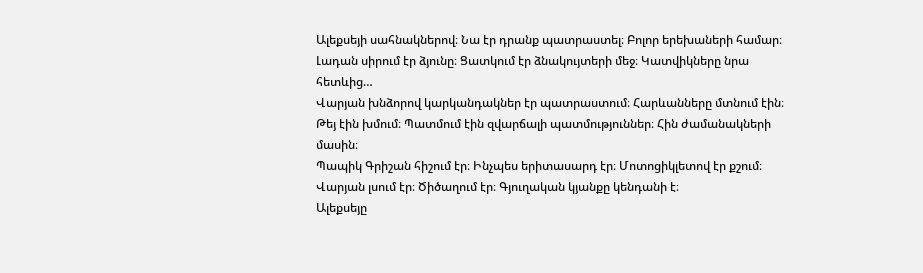Ալեքսեյի սահնակներով։ Նա էր դրանք պատրաստել։ Բոլոր երեխաների համար։
Լադան սիրում էր ձյունը։ Ցատկում էր ձնակույտերի մեջ։ Կատվիկները նրա հետևից…
Վարյան խնձորով կարկանդակներ էր պատրաստում։ Հարևանները մտնում էին։
Թեյ էին խմում։ Պատմում էին զվարճալի պատմություններ։ Հին ժամանակների մասին։
Պապիկ Գրիշան հիշում էր։ Ինչպես երիտասարդ էր։ Մոտոցիկլետով էր քշում։
Վարյան լսում էր։ Ծիծաղում էր։ Գյուղական կյանքը կենդանի է։
Ալեքսեյը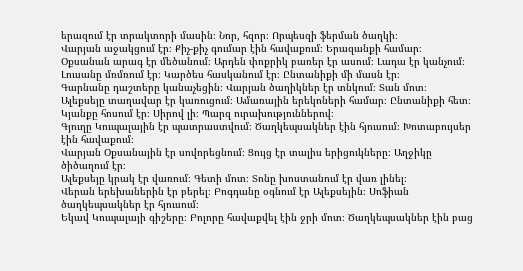երազում էր տրակտորի մասին։ Նոր, հզոր։ Որպեսզի ֆերման ծաղկի։
Վարյան աջակցում էր։ Քիչ-քիչ գումար էին հավաքում։ Երազանքի համար։
Օքսանան արագ էր մեծանում։ Արդեն փոքրիկ բառեր էր ասում։ Լադա էր կանչում։
Լուսանը մռմռում էր։ Կարծես հասկանում էր։ Ընտանիքի մի մասն էր։
Գարնանը դաշտերը կանաչեցին։ Վարյան ծաղիկներ էր տնկում։ Տան մոտ։
Ալեքսեյը տաղավար էր կառուցում։ Ամառային երեկոների համար։ Ընտանիքի հետ։
Կյանքը հոսում էր։ Սիրով լի։ Պարզ ուրախություններով։
Գյուղը Կուպալային էր պատրաստվում։ Ծաղկեպսակներ էին հյուսում։ Խոտաբույսեր էին հավաքում։
Վարյան Օքսանային էր սովորեցնում։ Ցույց էր տալիս երիցուկները։ Աղջիկը ծիծաղում էր։
Ալեքսեյը կրակ էր վառում։ Գետի մոտ։ Տոնը խոստանում էր վառ լինել։
Վերան երեխաներին էր բերել։ Բոգդանը օգնում էր Ալեքսեյին։ Սոֆիան ծաղկեպսակներ էր հյուսում։
Եկավ Կուպալայի գիշերը։ Բոլորը հավաքվել էին ջրի մոտ։ Ծաղկեպսակներ էին բաց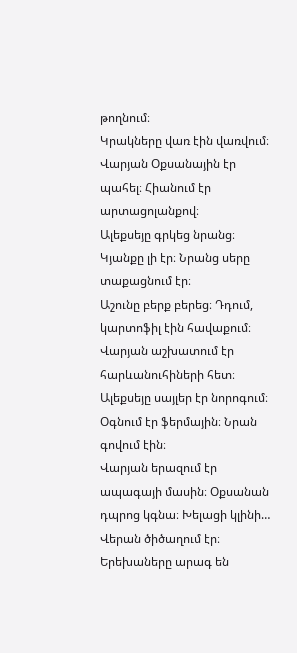թողնում։
Կրակները վառ էին վառվում։ Վարյան Օքսանային էր պահել։ Հիանում էր արտացոլանքով։
Ալեքսեյը գրկեց նրանց։ Կյանքը լի էր։ Նրանց սերը տաքացնում էր։
Աշունը բերք բերեց։ Դդում, կարտոֆիլ էին հավաքում։ Վարյան աշխատում էր հարևանուհիների հետ։
Ալեքսեյը սայլեր էր նորոգում։ Օգնում էր ֆերմային։ Նրան գովում էին։
Վարյան երազում էր ապագայի մասին։ Օքսանան դպրոց կգնա։ Խելացի կլինի…
Վերան ծիծաղում էր։ Երեխաները արագ են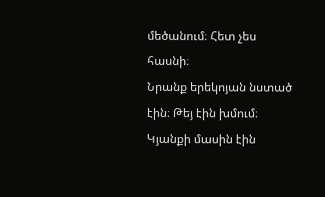մեծանում։ Հետ չես հասնի։
Նրանք երեկոյան նստած էին։ Թեյ էին խմում։ Կյանքի մասին էին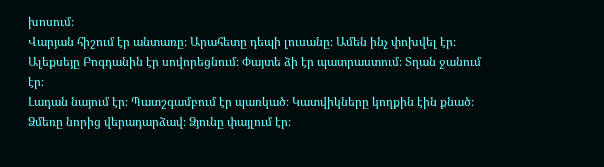խոսում։
Վարյան հիշում էր անտառը։ Արահետը դեպի լուսանը։ Ամեն ինչ փոխվել էր։
Ալեքսեյը Բոգդանին էր սովորեցնում։ Փայտե ձի էր պատրաստում։ Տղան ջանում էր։
Լադան նայում էր։ Պատշգամբում էր պառկած։ Կատվիկները կողքին էին քնած։
Ձմեռը նորից վերադարձավ։ Ձյունը փայլում էր։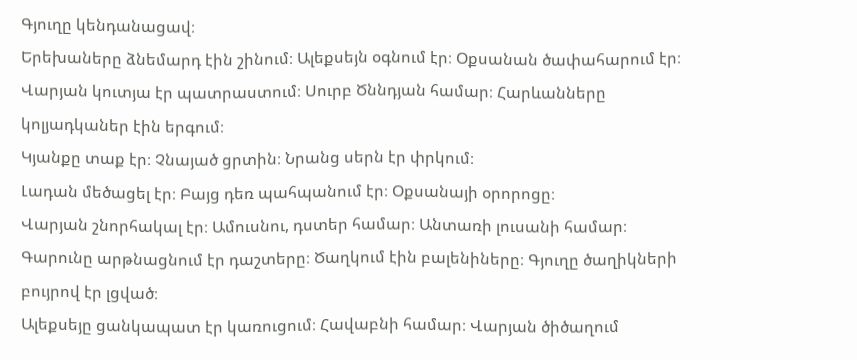Գյուղը կենդանացավ։
Երեխաները ձնեմարդ էին շինում։ Ալեքսեյն օգնում էր։ Օքսանան ծափահարում էր։
Վարյան կուտյա էր պատրաստում։ Սուրբ Ծննդյան համար։ Հարևանները կոլյադկաներ էին երգում։
Կյանքը տաք էր։ Չնայած ցրտին։ Նրանց սերն էր փրկում։
Լադան մեծացել էր։ Բայց դեռ պահպանում էր։ Օքսանայի օրորոցը։
Վարյան շնորհակալ էր։ Ամուսնու, դստեր համար։ Անտառի լուսանի համար։
Գարունը արթնացնում էր դաշտերը։ Ծաղկում էին բալենիները։ Գյուղը ծաղիկների բույրով էր լցված։
Ալեքսեյը ցանկապատ էր կառուցում։ Հավաբնի համար։ Վարյան ծիծաղում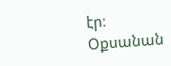էր։
Օքսանան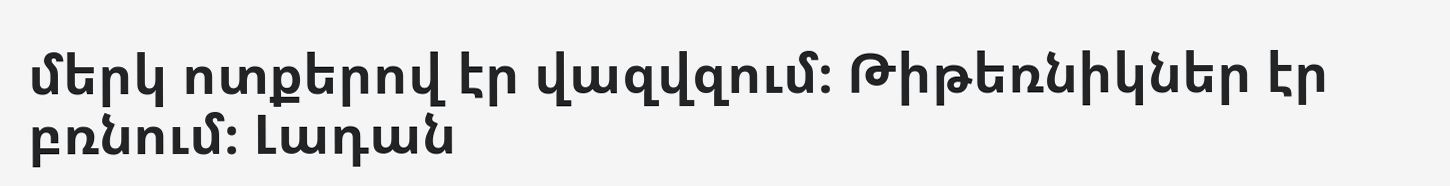մերկ ոտքերով էր վազվզում։ Թիթեռնիկներ էր բռնում։ Լադան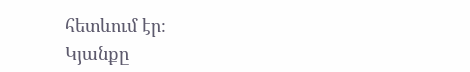հետևում էր։
Կյանքը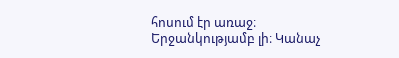հոսում էր առաջ։ Երջանկությամբ լի։ Կանաչ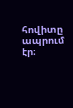հովիտը ապրում էր։